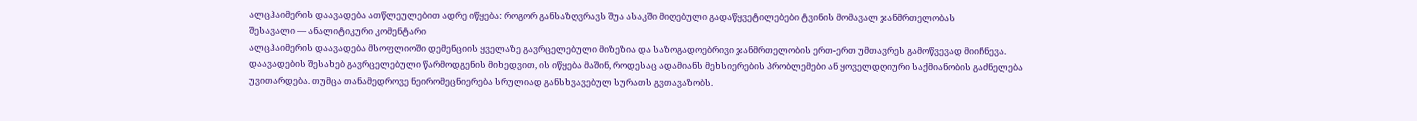ალცჰაიმერის დაავადება ათწლეულებით ადრე იწყება: როგორ განსაზღვრავს შუა ასაკში მიღებული გადაწყვეტილებები ტვინის მომავალ ჯანმრთელობას
შესავალი — ანალიტიკური კომენტარი
ალცჰაიმერის დაავადება მსოფლიოში დემენციის ყველაზე გავრცელებული მიზეზია და საზოგადოებრივი ჯანმრთელობის ერთ-ერთ უმთავრეს გამოწვევად მიიჩნევა. დაავადების შესახებ გავრცელებული წარმოდგენის მიხედვით, ის იწყება მაშინ, როდესაც ადამიანს მეხსიერების პრობლემები ან ყოველდღიური საქმიანობის გაძნელება უვითარდება. თუმცა თანამედროვე ნეირომეცნიერება სრულიად განსხვავებულ სურათს გვთავაზობს.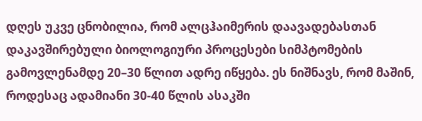დღეს უკვე ცნობილია, რომ ალცჰაიმერის დაავადებასთან დაკავშირებული ბიოლოგიური პროცესები სიმპტომების გამოვლენამდე 20–30 წლით ადრე იწყება. ეს ნიშნავს, რომ მაშინ, როდესაც ადამიანი 30-40 წლის ასაკში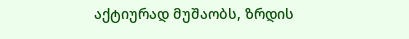აქტიურად მუშაობს, ზრდის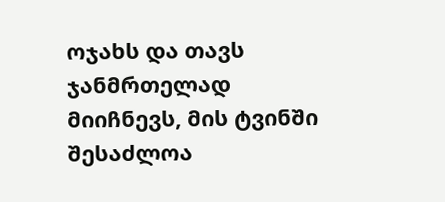ოჯახს და თავს ჯანმრთელად მიიჩნევს, მის ტვინში შესაძლოა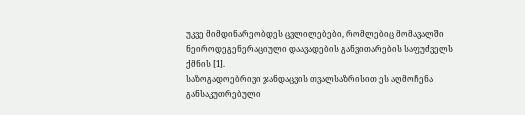უკვე მიმდინარეობდეს ცვლილებები, რომლებიც მომავალში ნეიროდეგენერაციული დაავადების განვითარების საფუძველს ქმნის [1].
საზოგადოებრივი ჯანდაცვის თვალსაზრისით ეს აღმოჩენა განსაკუთრებული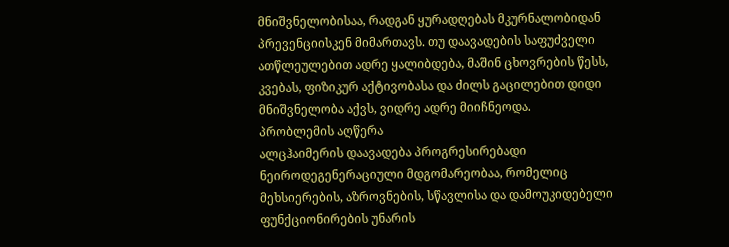მნიშვნელობისაა, რადგან ყურადღებას მკურნალობიდან პრევენციისკენ მიმართავს. თუ დაავადების საფუძველი ათწლეულებით ადრე ყალიბდება, მაშინ ცხოვრების წესს, კვებას, ფიზიკურ აქტივობასა და ძილს გაცილებით დიდი მნიშვნელობა აქვს, ვიდრე ადრე მიიჩნეოდა.
პრობლემის აღწერა
ალცჰაიმერის დაავადება პროგრესირებადი ნეიროდეგენერაციული მდგომარეობაა, რომელიც მეხსიერების, აზროვნების, სწავლისა და დამოუკიდებელი ფუნქციონირების უნარის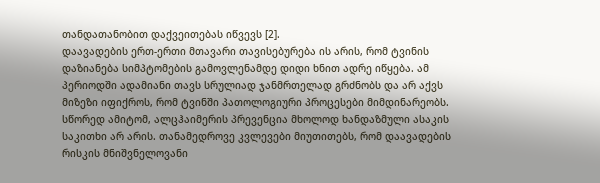თანდათანობით დაქვეითებას იწვევს [2].
დაავადების ერთ-ერთი მთავარი თავისებურება ის არის, რომ ტვინის დაზიანება სიმპტომების გამოვლენამდე დიდი ხნით ადრე იწყება. ამ პერიოდში ადამიანი თავს სრულიად ჯანმრთელად გრძნობს და არ აქვს მიზეზი იფიქროს, რომ ტვინში პათოლოგიური პროცესები მიმდინარეობს.
სწორედ ამიტომ, ალცჰაიმერის პრევენცია მხოლოდ ხანდაზმული ასაკის საკითხი არ არის. თანამედროვე კვლევები მიუთითებს, რომ დაავადების რისკის მნიშვნელოვანი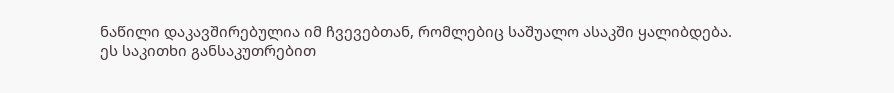ნაწილი დაკავშირებულია იმ ჩვევებთან, რომლებიც საშუალო ასაკში ყალიბდება.
ეს საკითხი განსაკუთრებით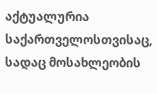აქტუალურია საქართველოსთვისაც, სადაც მოსახლეობის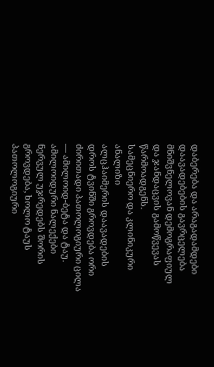დაბერება და არაგადამდები დაავადებების გავრცელება მნიშვნელოვან დემოგრაფიულ და ჯანდაცვის გამოწვევას წარმოადგენს.
სამეცნიერო და კლინიკური ანალიზი
ალცჰაიმერის დაავადების დროს ტვინში გროვდება ორი ძირითადი პათოლოგიური ცილა — ამილოიდ-ბეტა და ტაუ. ამილოიდური ნალექები ნერვულ უჯრედებს შორის გროვდება, ხოლო ტაუს პათოლოგიური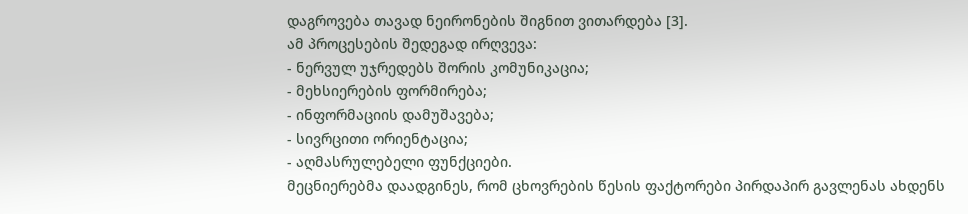დაგროვება თავად ნეირონების შიგნით ვითარდება [3].
ამ პროცესების შედეგად ირღვევა:
- ნერვულ უჯრედებს შორის კომუნიკაცია;
- მეხსიერების ფორმირება;
- ინფორმაციის დამუშავება;
- სივრცითი ორიენტაცია;
- აღმასრულებელი ფუნქციები.
მეცნიერებმა დაადგინეს, რომ ცხოვრების წესის ფაქტორები პირდაპირ გავლენას ახდენს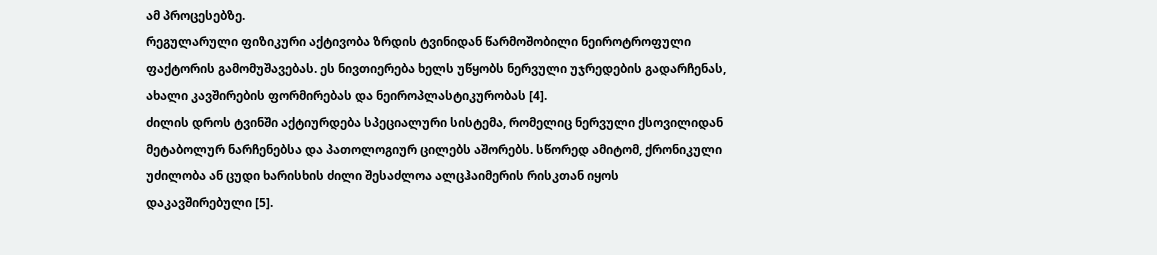ამ პროცესებზე.
რეგულარული ფიზიკური აქტივობა ზრდის ტვინიდან წარმოშობილი ნეიროტროფული ფაქტორის გამომუშავებას. ეს ნივთიერება ხელს უწყობს ნერვული უჯრედების გადარჩენას, ახალი კავშირების ფორმირებას და ნეიროპლასტიკურობას [4].
ძილის დროს ტვინში აქტიურდება სპეციალური სისტემა, რომელიც ნერვული ქსოვილიდან მეტაბოლურ ნარჩენებსა და პათოლოგიურ ცილებს აშორებს. სწორედ ამიტომ, ქრონიკული უძილობა ან ცუდი ხარისხის ძილი შესაძლოა ალცჰაიმერის რისკთან იყოს დაკავშირებული [5].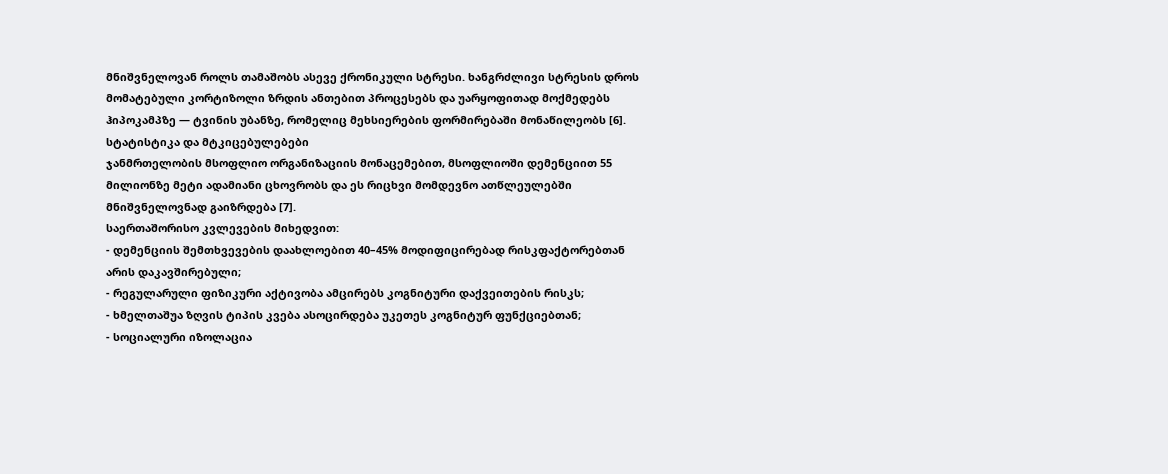მნიშვნელოვან როლს თამაშობს ასევე ქრონიკული სტრესი. ხანგრძლივი სტრესის დროს მომატებული კორტიზოლი ზრდის ანთებით პროცესებს და უარყოფითად მოქმედებს ჰიპოკამპზე — ტვინის უბანზე, რომელიც მეხსიერების ფორმირებაში მონაწილეობს [6].
სტატისტიკა და მტკიცებულებები
ჯანმრთელობის მსოფლიო ორგანიზაციის მონაცემებით, მსოფლიოში დემენციით 55 მილიონზე მეტი ადამიანი ცხოვრობს და ეს რიცხვი მომდევნო ათწლეულებში მნიშვნელოვნად გაიზრდება [7].
საერთაშორისო კვლევების მიხედვით:
- დემენციის შემთხვევების დაახლოებით 40–45% მოდიფიცირებად რისკფაქტორებთან არის დაკავშირებული;
- რეგულარული ფიზიკური აქტივობა ამცირებს კოგნიტური დაქვეითების რისკს;
- ხმელთაშუა ზღვის ტიპის კვება ასოცირდება უკეთეს კოგნიტურ ფუნქციებთან;
- სოციალური იზოლაცია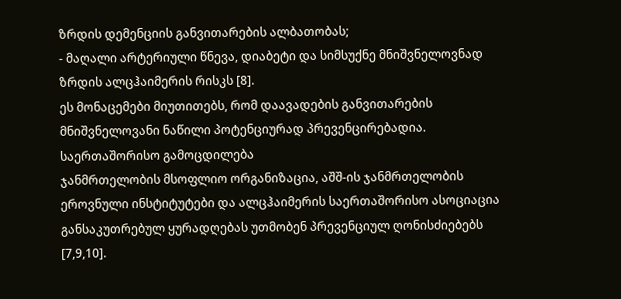ზრდის დემენციის განვითარების ალბათობას;
- მაღალი არტერიული წნევა, დიაბეტი და სიმსუქნე მნიშვნელოვნად ზრდის ალცჰაიმერის რისკს [8].
ეს მონაცემები მიუთითებს, რომ დაავადების განვითარების მნიშვნელოვანი ნაწილი პოტენციურად პრევენცირებადია.
საერთაშორისო გამოცდილება
ჯანმრთელობის მსოფლიო ორგანიზაცია, აშშ-ის ჯანმრთელობის ეროვნული ინსტიტუტები და ალცჰაიმერის საერთაშორისო ასოციაცია განსაკუთრებულ ყურადღებას უთმობენ პრევენციულ ღონისძიებებს [7,9,10].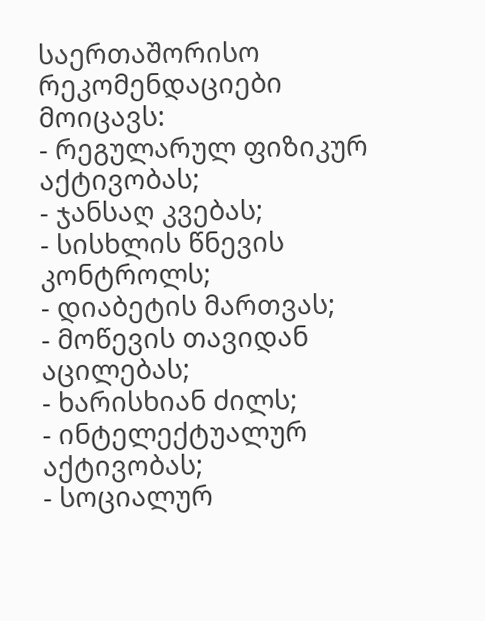საერთაშორისო რეკომენდაციები მოიცავს:
- რეგულარულ ფიზიკურ აქტივობას;
- ჯანსაღ კვებას;
- სისხლის წნევის კონტროლს;
- დიაბეტის მართვას;
- მოწევის თავიდან აცილებას;
- ხარისხიან ძილს;
- ინტელექტუალურ აქტივობას;
- სოციალურ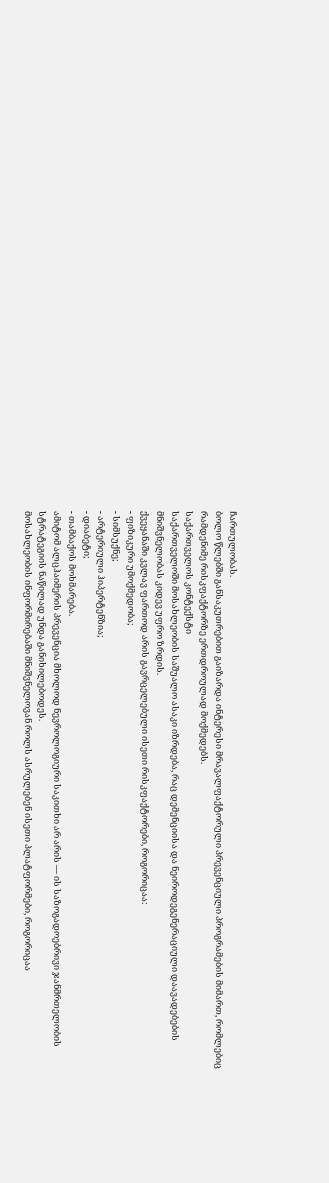ჩართულობას.
ბოლო წლებში განსაკუთრებით გაიზარდა ინტერესი მრავალფაქტორული პრევენციული პროგრამების მიმართ, რომლებიც რამდენიმე რისკფაქტორზე ერთდროულად მოქმედებს.
საქართველოს კონტექსტი
საქართველოში მოსახლეობის საშუალო ასაკი იზრდება, რაც დემენციისა და ნეიროდეგენერაციული დაავადებების მნიშვნელობას კიდევ უფრო ზრდის.
ქვეყანაში კვლავ ფართოდ არის გავრცელებული ისეთი რისკფაქტორები, როგორიცაა:
- ფიზიკური უმოქმედობა;
- სიმსუქნე;
- არტერიული ჰიპერტენზია;
- დიაბეტი;
- თამბაქოს მოხმარება.
ამიტომ ალცჰაიმერის პრევენცია მხოლოდ ნევროლოგიური საკითხი არ არის — ის საზოგადოებრივი ჯანმრთელობის სტრატეგიის ნაწილად უნდა განიხილებოდეს.
მოსახლეობის ინფორმირებაში მნიშვნელოვან როლს ასრულებენ ისეთი პლატფორმები, როგორიცაა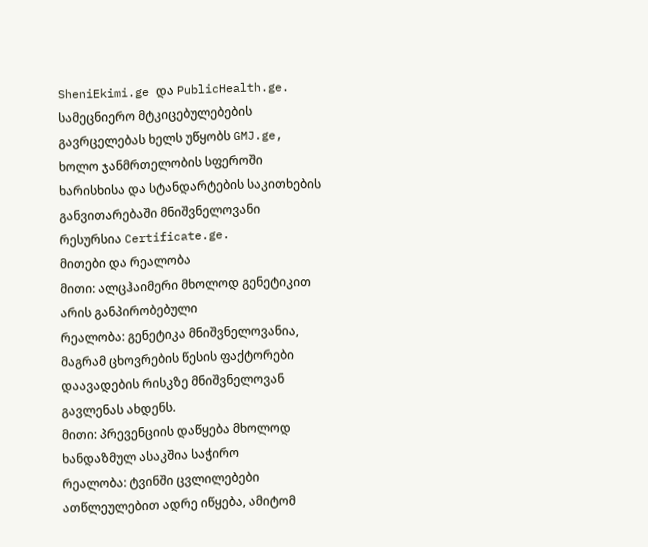SheniEkimi.ge და PublicHealth.ge. სამეცნიერო მტკიცებულებების გავრცელებას ხელს უწყობს GMJ.ge, ხოლო ჯანმრთელობის სფეროში ხარისხისა და სტანდარტების საკითხების განვითარებაში მნიშვნელოვანი რესურსია Certificate.ge.
მითები და რეალობა
მითი: ალცჰაიმერი მხოლოდ გენეტიკით არის განპირობებული
რეალობა: გენეტიკა მნიშვნელოვანია, მაგრამ ცხოვრების წესის ფაქტორები დაავადების რისკზე მნიშვნელოვან გავლენას ახდენს.
მითი: პრევენციის დაწყება მხოლოდ ხანდაზმულ ასაკშია საჭირო
რეალობა: ტვინში ცვლილებები ათწლეულებით ადრე იწყება, ამიტომ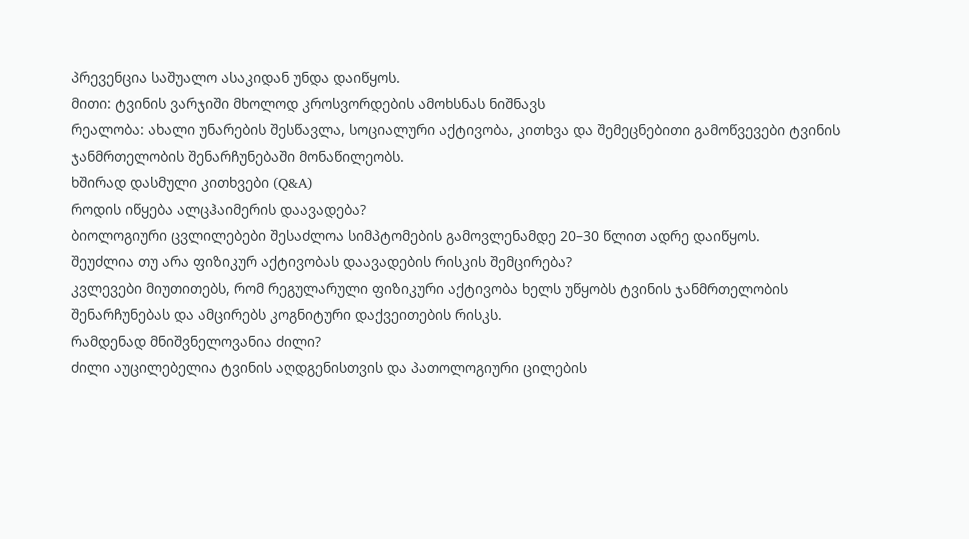პრევენცია საშუალო ასაკიდან უნდა დაიწყოს.
მითი: ტვინის ვარჯიში მხოლოდ კროსვორდების ამოხსნას ნიშნავს
რეალობა: ახალი უნარების შესწავლა, სოციალური აქტივობა, კითხვა და შემეცნებითი გამოწვევები ტვინის ჯანმრთელობის შენარჩუნებაში მონაწილეობს.
ხშირად დასმული კითხვები (Q&A)
როდის იწყება ალცჰაიმერის დაავადება?
ბიოლოგიური ცვლილებები შესაძლოა სიმპტომების გამოვლენამდე 20–30 წლით ადრე დაიწყოს.
შეუძლია თუ არა ფიზიკურ აქტივობას დაავადების რისკის შემცირება?
კვლევები მიუთითებს, რომ რეგულარული ფიზიკური აქტივობა ხელს უწყობს ტვინის ჯანმრთელობის შენარჩუნებას და ამცირებს კოგნიტური დაქვეითების რისკს.
რამდენად მნიშვნელოვანია ძილი?
ძილი აუცილებელია ტვინის აღდგენისთვის და პათოლოგიური ცილების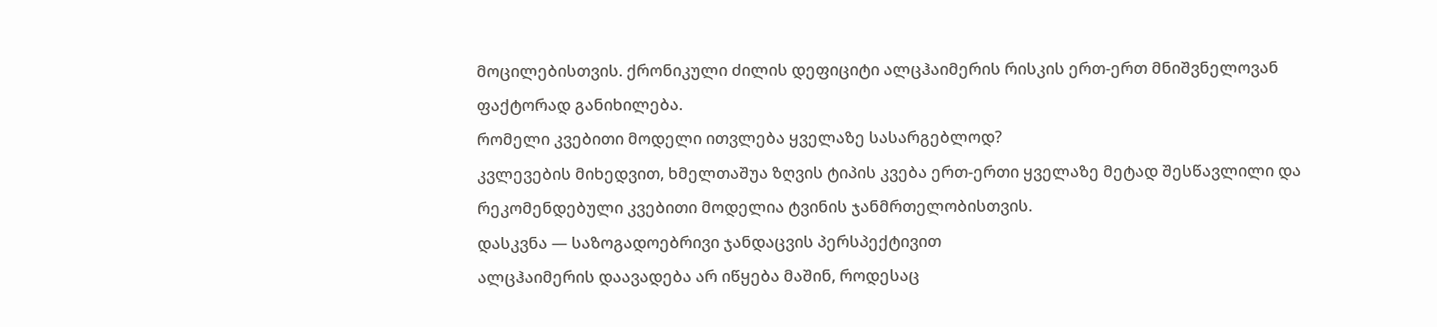მოცილებისთვის. ქრონიკული ძილის დეფიციტი ალცჰაიმერის რისკის ერთ-ერთ მნიშვნელოვან ფაქტორად განიხილება.
რომელი კვებითი მოდელი ითვლება ყველაზე სასარგებლოდ?
კვლევების მიხედვით, ხმელთაშუა ზღვის ტიპის კვება ერთ-ერთი ყველაზე მეტად შესწავლილი და რეკომენდებული კვებითი მოდელია ტვინის ჯანმრთელობისთვის.
დასკვნა — საზოგადოებრივი ჯანდაცვის პერსპექტივით
ალცჰაიმერის დაავადება არ იწყება მაშინ, როდესაც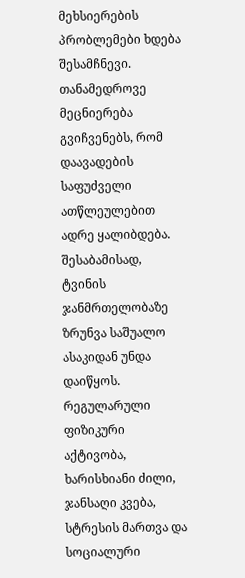მეხსიერების პრობლემები ხდება შესამჩნევი. თანამედროვე მეცნიერება გვიჩვენებს, რომ დაავადების საფუძველი ათწლეულებით ადრე ყალიბდება. შესაბამისად, ტვინის ჯანმრთელობაზე ზრუნვა საშუალო ასაკიდან უნდა დაიწყოს.
რეგულარული ფიზიკური აქტივობა, ხარისხიანი ძილი, ჯანსაღი კვება, სტრესის მართვა და სოციალური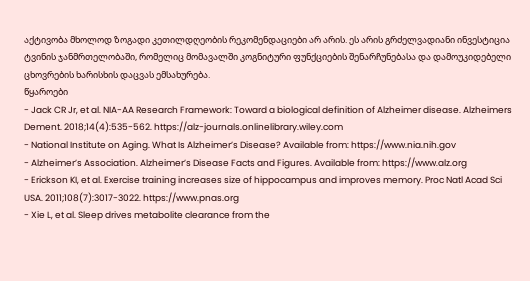აქტივობა მხოლოდ ზოგადი კეთილდღეობის რეკომენდაციები არ არის. ეს არის გრძელვადიანი ინვესტიცია ტვინის ჯანმრთელობაში, რომელიც მომავალში კოგნიტური ფუნქციების შენარჩუნებასა და დამოუკიდებელი ცხოვრების ხარისხის დაცვას ემსახურება.
წყაროები
- Jack CR Jr, et al. NIA-AA Research Framework: Toward a biological definition of Alzheimer disease. Alzheimers Dement. 2018;14(4):535-562. https://alz-journals.onlinelibrary.wiley.com
- National Institute on Aging. What Is Alzheimer’s Disease? Available from: https://www.nia.nih.gov
- Alzheimer’s Association. Alzheimer’s Disease Facts and Figures. Available from: https://www.alz.org
- Erickson KI, et al. Exercise training increases size of hippocampus and improves memory. Proc Natl Acad Sci USA. 2011;108(7):3017-3022. https://www.pnas.org
- Xie L, et al. Sleep drives metabolite clearance from the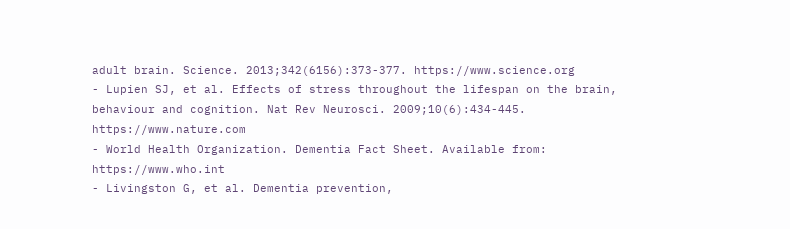adult brain. Science. 2013;342(6156):373-377. https://www.science.org
- Lupien SJ, et al. Effects of stress throughout the lifespan on the brain, behaviour and cognition. Nat Rev Neurosci. 2009;10(6):434-445. https://www.nature.com
- World Health Organization. Dementia Fact Sheet. Available from: https://www.who.int
- Livingston G, et al. Dementia prevention,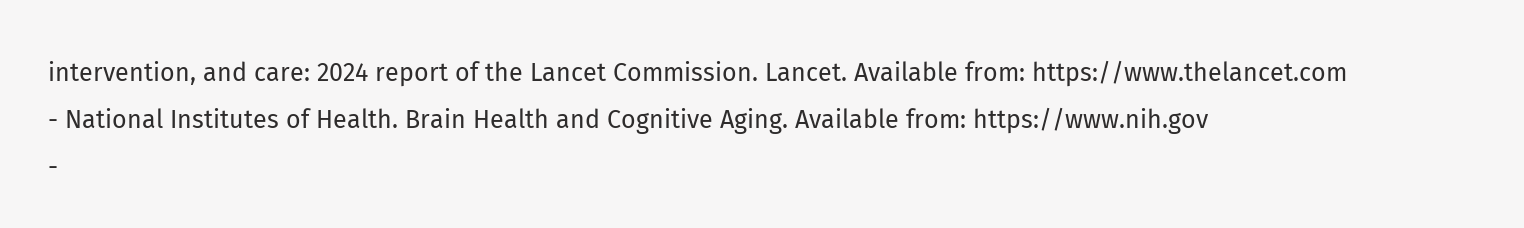intervention, and care: 2024 report of the Lancet Commission. Lancet. Available from: https://www.thelancet.com
- National Institutes of Health. Brain Health and Cognitive Aging. Available from: https://www.nih.gov
-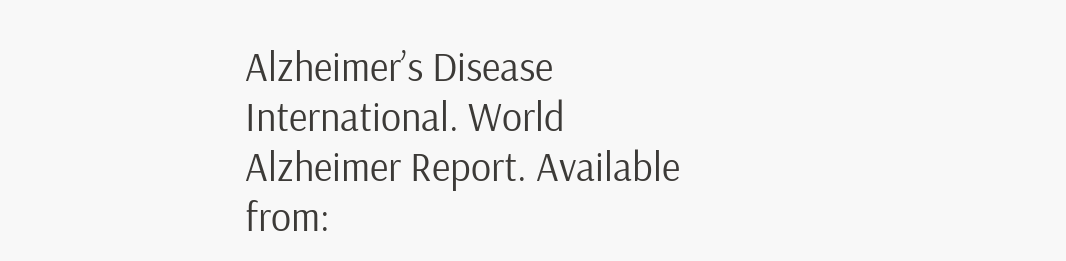Alzheimer’s Disease International. World Alzheimer Report. Available from: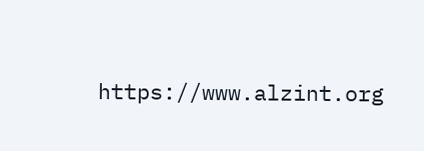https://www.alzint.org